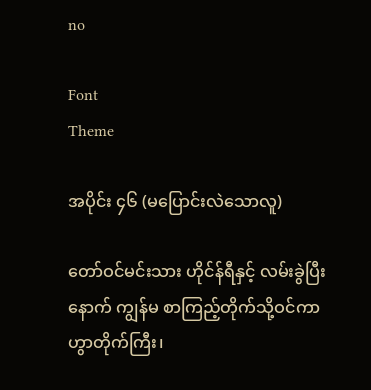no

Font
Theme

အပိုင်း ၄၆ (မပြောင်းလဲသောလူ)

တော်ဝင်မင်းသား ဟိုင်န်ရီနှင့် လမ်းခွဲပြီးနောက် ကျွန်မ စာကြည့်တိုက်သို့ဝင်ကာ ဟွာတိုက်ကြီး၊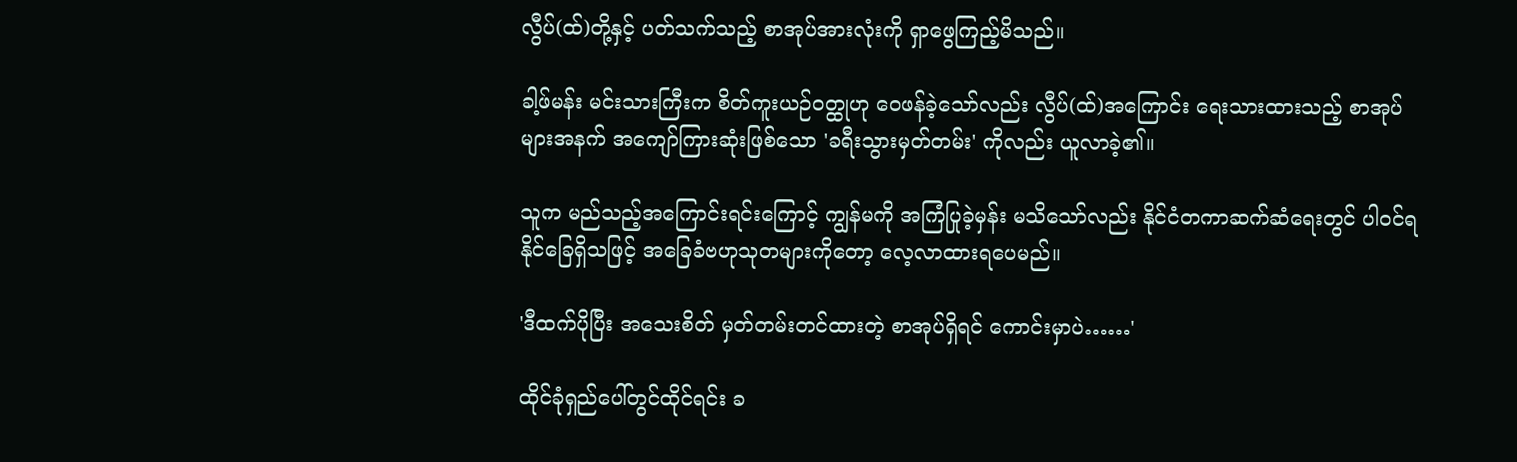လွီပ်(ထ်)တို့နှင့် ပတ်သက်သည့် စာအုပ်အားလုံးကို ရှာဖွေကြည့်မိသည်။

ခါ့ဖ်မန်း မင်းသားကြီးက စိတ်ကူးယဉ်ဝတ္ထုဟု ဝေဖန်ခဲ့သော်လည်း လွီပ်(ထ်)အကြောင်း ရေးသားထားသည့် စာအုပ်များအနက် အကျော်ကြားဆုံးဖြစ်သော 'ခရီးသွားမှတ်တမ်း' ကိုလည်း ယူလာခဲ့၏။

သူက မည်သည့်အကြောင်းရင်းကြောင့် ကျွန်မကို အကြံပြုခဲ့မှန်း မသိသော်လည်း နိုင်ငံတကာဆက်ဆံရေးတွင် ပါဝင်ရနိုင်ခြေရှိသဖြင့် အခြေခံဗဟုသုတများကိုတော့ လေ့လာထားရပေမည်။

'ဒီထက်ပိုပြီး အသေးစိတ် မှတ်တမ်းတင်ထားတဲ့ စာအုပ်ရှိရင် ကောင်းမှာပဲ……'

ထိုင်ခုံရှည်ပေါ်တွင်ထိုင်ရင်း ခ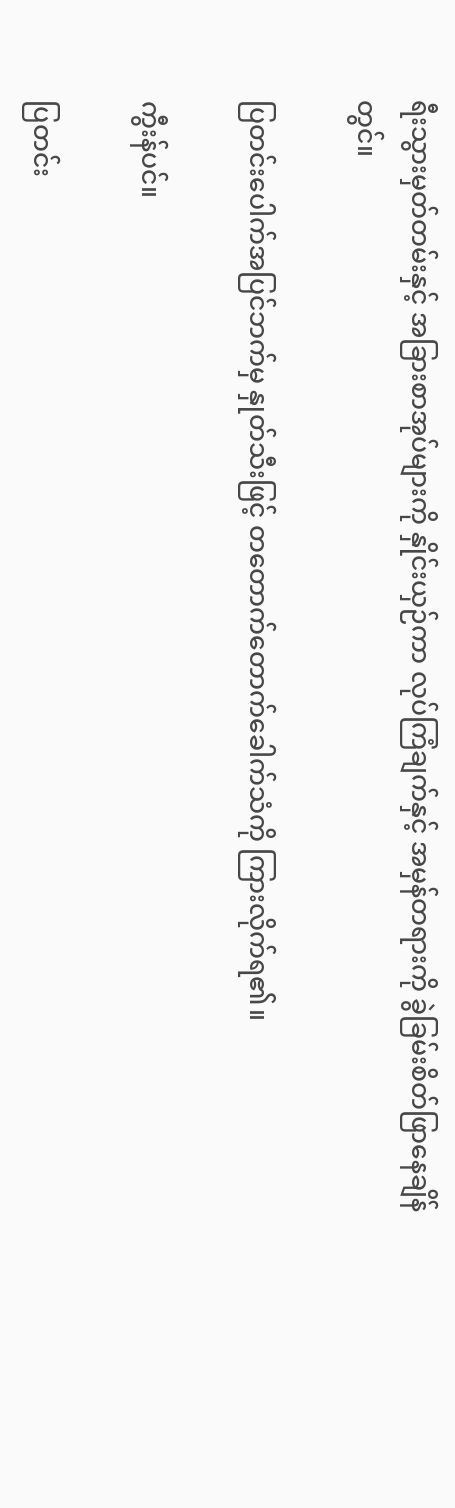ရီးသွားမှတ်တမ်းနှင့် အခြားစာအုပ်များကို နှိုင်းယှဉ်ကာ လုပ်ကြံချက်နှင့် အမှန်တရားကို ခွဲခြမ်းစိတ်ဖြာနေချိန်တွင်။

ပြတင်းပေါက်အပြင်ဘက်မှ နှုတ်သီးဖြင့် တတောက်တောက်ခေါက်သံကို ကြားလိုက်ရ၏။

ကွီးန်ပင်။

ပြတင်း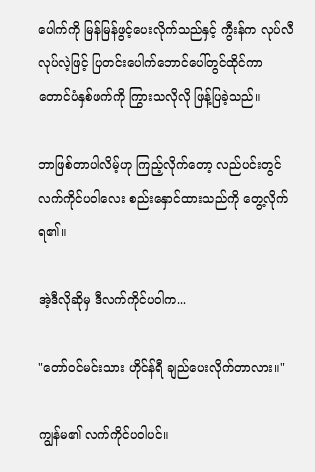ပေါက်ကို မြန်မြန်ဖွင့်ပေးလိုက်သည်နှင့် ကွီးန်က လုပ်လီလုပ်လဲ့ဖြင့် ပြတင်းပေါက်ဘောင်ပေါ်တွင်ထိုင်ကာ တောင်ပံနှစ်ဖက်ကို ကြွားသလိုလို ဖြန့်ပြခဲ့သည်။

ဘာဖြစ်တာပါလိမ့်ဟု ကြည့်လိုက်တော့ လည်ပင်းတွင် လက်ကိုင်ပဝါလေး စည်းနှောင်ထားသည်ကို တွေ့လိုက်ရ၏။

အဲ့ဒီလိုဆိုမှ ဒီလက်ကိုင်ပဝါက...

"တော်ဝင်မင်းသား ဟိုင်န်ရီ ချည်ပေးလိုက်တာလား။"

ကျွန်မ၏ လက်ကိုင်ပဝါပင်။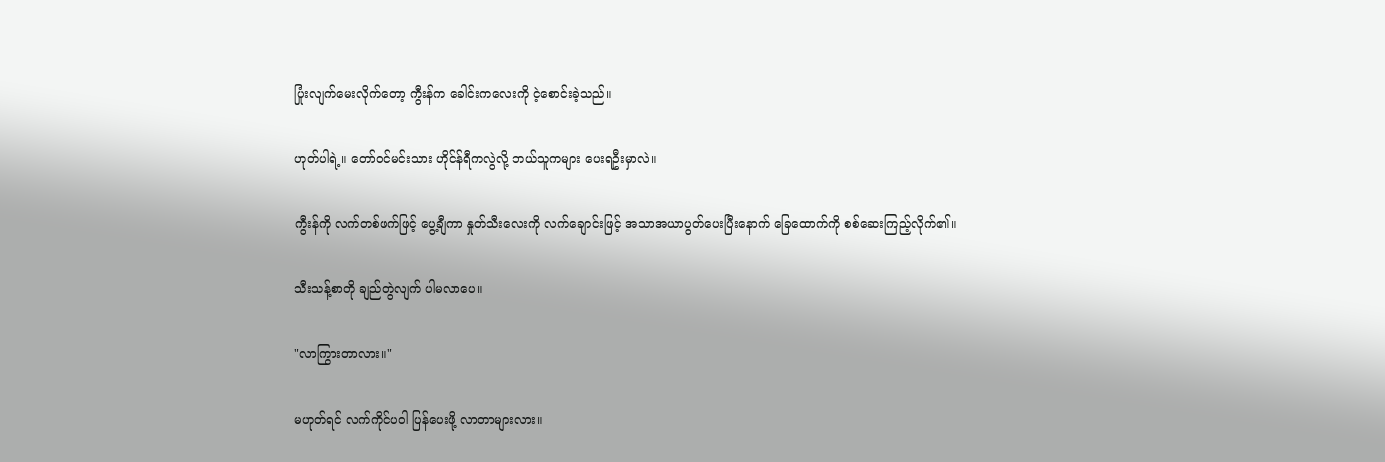ပြုံးလျက်မေးလိုက်တော့ ကွီးန်က ခေါင်းကလေးကို ငဲ့စောင်းခဲ့သည်။

ဟုတ်ပါရဲ့။ တော်ဝင်မင်းသား ဟိုင်န်ရီကလွဲလို့ ဘယ်သူကများ ပေးရဦးမှာလဲ။

ကွီးန်ကို လက်တစ်ဖက်ဖြင့် ပွေ့ချီကာ နှုတ်သီးလေးကို လက်ချောင်းဖြင့် အသာအယာပွတ်ပေးပြီးနောက် ခြေထောက်ကို စစ်ဆေးကြည့်လိုက်၏။

သီးသန့်စာတို ချည်တွဲလျက် ပါမလာပေ။

"လာကြွားတာလား။"

မဟုတ်ရင် လက်ကိုင်ပဝါ ပြန်ပေးဖို့ လာတာများလား။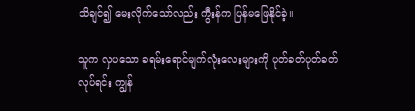သိချင်၍ မေးလိုက်သော်လည်း ကွီးန်က ပြန်မဖြေနိုင်ခဲ့။

သူက လှပသော ခရမ်းရောင်မျက်လုံးလေးများကို ပုတ်ခတ်ပုတ်ခတ်လုပ်ရင်း ကျွန်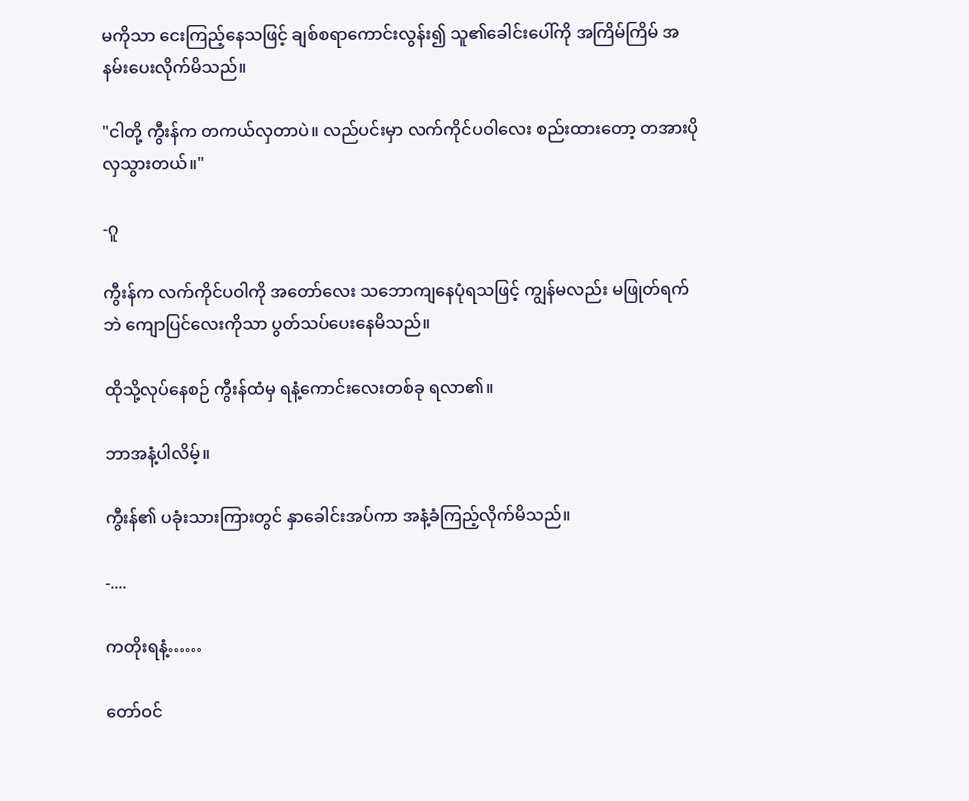မကိုသာ ငေးကြည့်နေသဖြင့် ချစ်စရာကောင်းလွန်း၍ သူ၏ခေါင်းပေါ်ကို အကြိမ်ကြိမ် အနမ်းပေးလိုက်မိသည်။

"ငါတို့ ကွီးန်က တကယ်လှတာပဲ။ လည်ပင်းမှာ လက်ကိုင်ပဝါလေး စည်းထားတော့ တအားပိုလှသွားတယ်။"

-ဂူ

ကွီးန်က လက်ကိုင်ပဝါကို အတော်လေး သဘောကျနေပုံရသဖြင့် ကျွန်မလည်း မဖြုတ်ရက်ဘဲ ကျောပြင်လေးကိုသာ ပွတ်သပ်ပေးနေမိသည်။

ထိုသို့လုပ်နေစဉ် ကွီးန်ထံမှ ရနံ့ကောင်းလေးတစ်ခု ရလာ၏။

ဘာအနံ့ပါလိမ့်။

ကွီးန်၏ ပခုံးသားကြားတွင် နှာခေါင်းအပ်ကာ အနံ့ခံကြည့်လိုက်မိသည်။

-....

ကတိုးရနံ့……

တော်ဝင်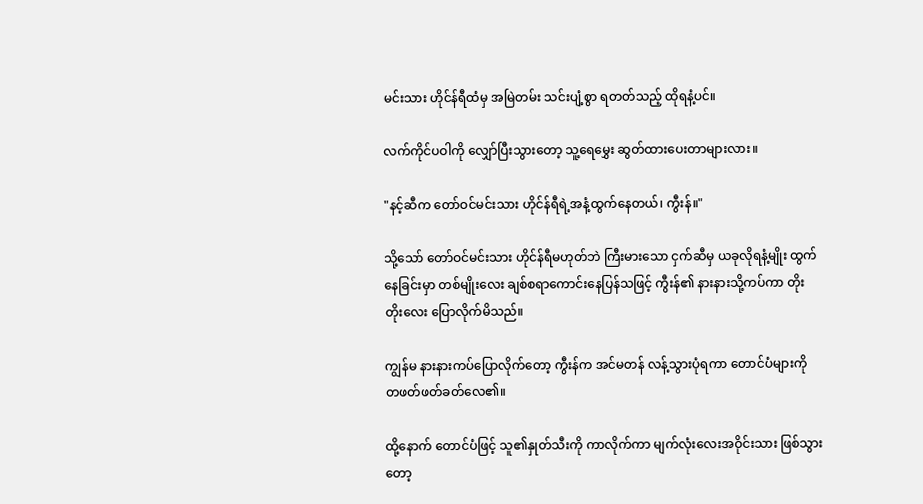မင်းသား ဟိုင်န်ရီထံမှ အမြဲတမ်း သင်းပျံ့စွာ ရတတ်သည့် ထိုရနံ့ပင်။

လက်ကိုင်ပဝါကို လျှော်ပြီးသွားတော့ သူ့ရေမွှေး ဆွတ်ထားပေးတာများလား။

"နင့်ဆီက တော်ဝင်မင်းသား ဟိုင်န်ရီရဲ့အနံ့ထွက်နေတယ်၊ ကွီးန်။"

သို့သော် တော်ဝင်မင်းသား ဟိုင်န်ရီမဟုတ်ဘဲ ကြီးမားသော ငှက်ဆီမှ ယခုလိုရနံ့မျိုး ထွက်နေခြင်းမှာ တစ်မျိုးလေး ချစ်စရာကောင်းနေပြန်သဖြင့် ကွီးန်၏ နားနားသို့ကပ်ကာ တိုးတိုးလေး ပြောလိုက်မိသည်။

ကျွန်မ နားနားကပ်ပြောလိုက်တော့ ကွီးန်က အင်မတန် လန့်သွားပုံရကာ တောင်ပံများကို တဖတ်ဖတ်ခတ်လေ၏။

ထို့နောက် တောင်ပံဖြင့် သူ၏နှုတ်သီးကို ကာလိုက်ကာ မျက်လုံးလေးအဝိုင်းသား ဖြစ်သွားတော့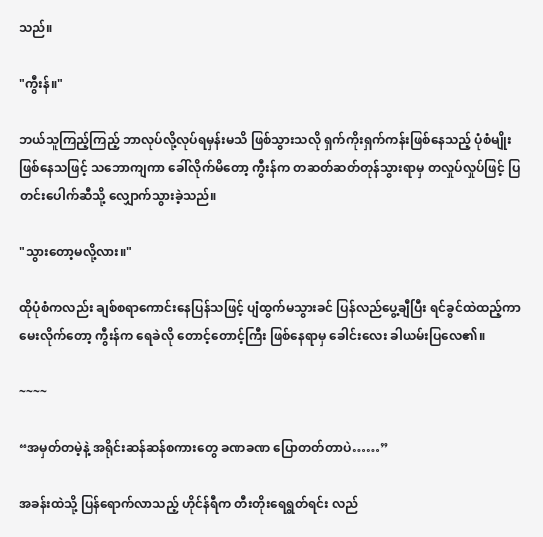သည်။

"ကွီးန်။"

ဘယ်သူကြည့်ကြည့် ဘာလုပ်လို့လုပ်ရမှန်းမသိ ဖြစ်သွားသလို ရှက်ကိုးရှက်ကန်းဖြစ်နေသည့် ပုံစံမျိုးဖြစ်နေသဖြင့် သဘောကျကာ ခေါ်လိုက်မိတော့ ကွီးန်က တဆတ်ဆတ်တုန်သွားရာမှ တလှုပ်လှုပ်ဖြင့် ပြတင်းပေါက်ဆီသို့ လျှောက်သွားခဲ့သည်။

"သွားတော့မလို့လား။"

ထိုပုံစံကလည်း ချစ်စရာကောင်းနေပြန်သဖြင့် ပျံထွက်မသွားခင် ပြန်လည်ပွေ့ချီပြီး ရင်ခွင်ထဲထည့်ကာ မေးလိုက်တော့ ကွီးန်က ရေခဲလို တောင့်တောင့်ကြီး ဖြစ်နေရာမှ ခေါင်းလေး ခါယမ်းပြလေ၏။

~~~~

“အမှတ်တမဲ့နဲ့ အရိုင်းဆန်ဆန်စကားတွေ ခဏခဏ ပြောတတ်တာပဲ……”

အခန်းထဲသို့ ပြန်ရောက်လာသည့် ဟိုင်န်ရီက တီးတိုးရေရွတ်ရင်း လည်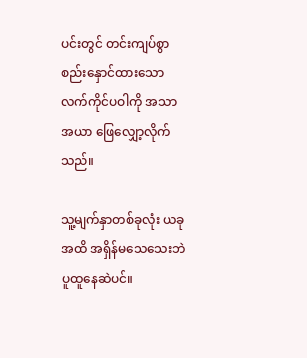ပင်းတွင် တင်းကျပ်စွာ စည်းနှောင်ထားသော လက်ကိုင်ပဝါကို အသာအယာ ဖြေလျှော့လိုက်သည်။

သူ့မျက်နှာတစ်ခုလုံး ယခုအထိ အရှိန်မသေသေးဘဲ ပူထူနေဆဲပင်။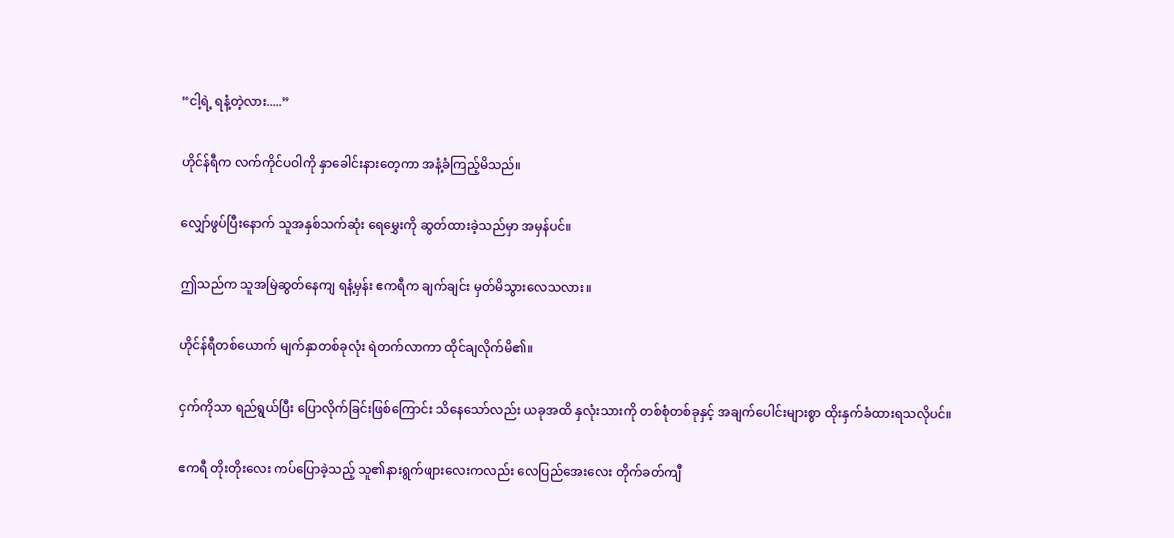“ငါ့ရဲ့ ရနံ့တဲ့လား.....”

ဟိုင်န်ရီက လက်ကိုင်ပဝါကို နှာခေါင်းနားတေ့ကာ အနံ့ခံကြည့်မိသည်။

လျှော်ဖွပ်ပြီးနောက် သူအနှစ်သက်ဆုံး ရေမွှေးကို ဆွတ်ထားခဲ့သည်မှာ အမှန်ပင်။

ဤသည်က သူအမြဲဆွတ်နေကျ ရနံ့မှန်း ဧကရီက ချက်ချင်း မှတ်မိသွားလေသလား။

ဟိုင်န်ရီတစ်ယောက် မျက်နှာတစ်ခုလုံး ရဲတက်လာကာ ထိုင်ချလိုက်မိ၏။

ငှက်ကိုသာ ရည်ရွယ်ပြီး ပြောလိုက်ခြင်းဖြစ်ကြောင်း သိနေသော်လည်း ယခုအထိ နှလုံးသားကို တစ်စုံတစ်ခုနှင့် အချက်ပေါင်းများစွာ ထိုးနှက်ခံထားရသလိုပင်။

ဧကရီ တိုးတိုးလေး ကပ်ပြောခဲ့သည့် သူ၏နားရွက်ဖျားလေးကလည်း လေပြည်အေးလေး တိုက်ခတ်ကျီ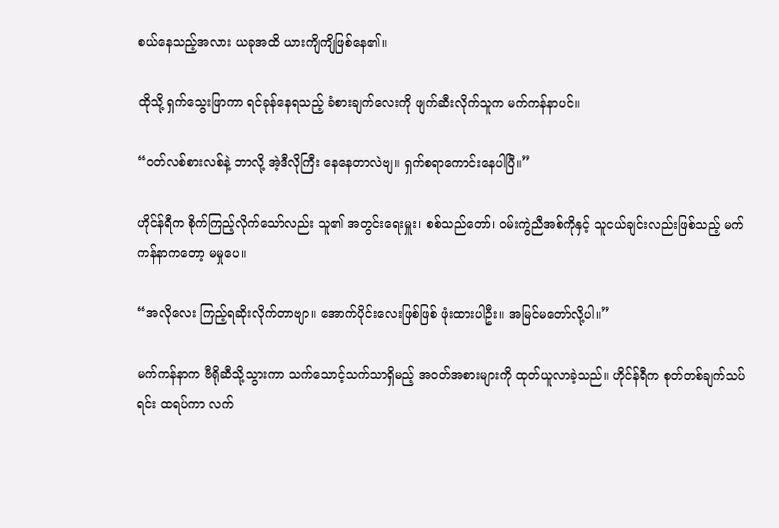စယ်နေသည့်အလား ယခုအထိ ယားကျိကျိဖြစ်နေ၏။

ထိုသို့ ရှက်သွေးဖြာကာ ရင်ခုန်နေရသည့် ခံစားချက်လေးကို ဖျက်ဆီးလိုက်သူက မက်ကန်နာပင်။

“ဝတ်လစ်စားလစ်နဲ့ ဘာလို့ အဲ့ဒီလိုကြီး နေနေတာလဲဗျ။ ရှက်စရာကောင်းနေပါပြီ။”

ဟိုင်န်ရီက စိုက်ကြည့်လိုက်သော်လည်း သူ၏ အတွင်းရေးမှူး၊ စစ်သည်တော်၊ ဝမ်းကွဲညီအစ်ကိုနှင့် သူငယ်ချင်းလည်းဖြစ်သည့် မက်ကန်နာကတော့ မမှုပေ။

“အလိုလေး ကြည့်ရဆိုးလိုက်တာဗျာ။ အောက်ပိုင်းလေးဖြစ်ဖြစ် ဖုံးထားပါဦး။ အမြင်မတော်လို့ပါ။”

မက်ကန်နာက ဗီရိုဆီသို့သွားကာ သက်သောင့်သက်သာရှိမည့် အဝတ်အစားများကို ထုတ်ယူလာခဲ့သည်။ ဟိုင်န်ရီက စုတ်တစ်ချက်သပ်ရင်း ထရပ်ကာ လက်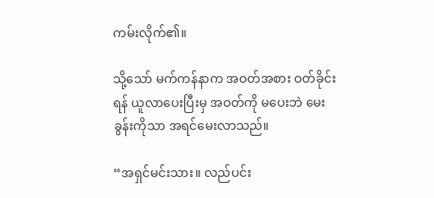ကမ်းလိုက်၏။

သို့သော် မက်ကန်နာက အဝတ်အစား ဝတ်ခိုင်းရန် ယူလာပေးပြီးမှ အဝတ်ကို မပေးဘဲ မေးခွန်းကိုသာ အရင်မေးလာသည်။

“အရှင်မင်းသား။ လည်ပင်း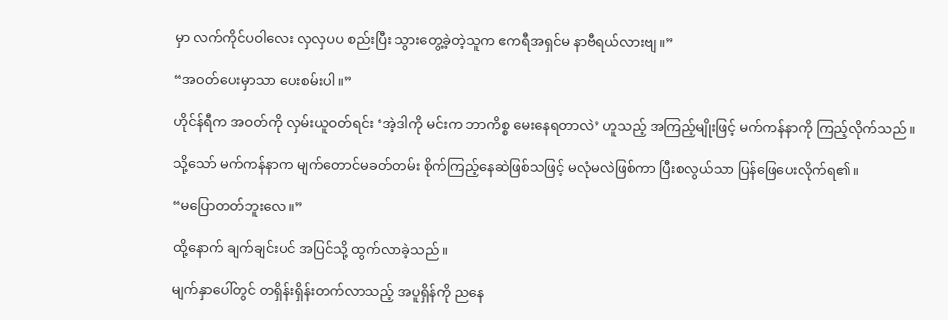မှာ လက်ကိုင်ပဝါလေး လှလှပပ စည်းပြီး သွားတွေ့ခဲ့တဲ့သူက ဧကရီအရှင်မ နာဗီရယ်လားဗျ။”

“အဝတ်ပေးမှာသာ ပေးစမ်းပါ။”

ဟိုင်န်ရီက အဝတ်ကို လှမ်းယူဝတ်ရင်း ‘အဲ့ဒါကို မင်းက ဘာကိစ္စ မေးနေရတာလဲ’ ဟူသည့် အကြည့်မျိုးဖြင့် မက်ကန်နာကို ကြည့်လိုက်သည်။

သို့သော် မက်ကန်နာက မျက်တောင်မခတ်တမ်း စိုက်ကြည့်နေဆဲဖြစ်သဖြင့် မလုံမလဲဖြစ်ကာ ပြီးစလွယ်သာ ပြန်ဖြေပေးလိုက်ရ၏။

“မပြောတတ်ဘူးလေ။”

ထို့နောက် ချက်ချင်းပင် အပြင်သို့ ထွက်လာခဲ့သည်။

မျက်နှာပေါ်တွင် တရှိန်းရှိန်းတက်လာသည့် အပူရှိန်ကို ညနေ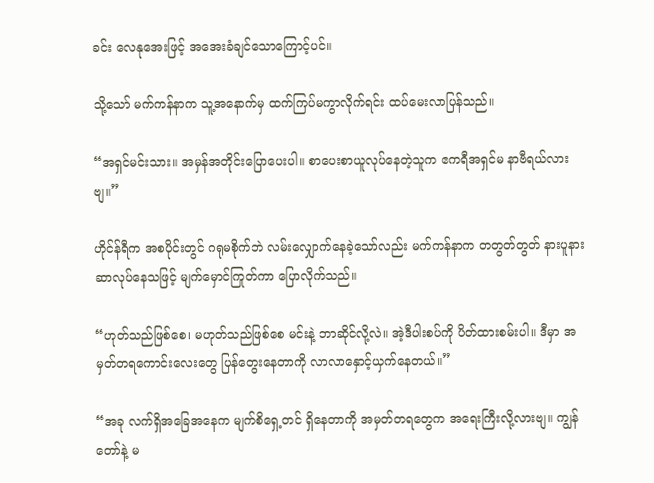ခင်း လေနုအေးဖြင့် အအေးခံချင်သောကြောင့်ပင်။

သို့သော် မက်ကန်နာက သူ့အနောက်မှ ထက်ကြပ်မကွာလိုက်ရင်း ထပ်မေးလာပြန်သည်။

“အရှင်မင်းသား။ အမှန်အတိုင်းပြောပေးပါ။ စာပေးစာယူလုပ်နေတဲ့သူက ဧကရီအရှင်မ နာဗီရယ်လားဗျ။”

ဟိုင်န်ရီက အစပိုင်းတွင် ဂရုမစိုက်ဘဲ လမ်းလျှောက်နေခဲ့သော်လည်း မက်ကန်နာက တတွတ်တွတ် နားပူနားဆာလုပ်နေသဖြင့် မျက်မှောင်ကြုတ်ကာ ပြောလိုက်သည်။

“ဟုတ်သည်ဖြစ်စေ၊ မဟုတ်သည်ဖြစ်စေ မင်းနဲ့ ဘာဆိုင်လို့လဲ။ အဲ့ဒီပါးစပ်ကို ပိတ်ထားစမ်းပါ။ ဒီမှာ အမှတ်တရကောင်းလေးတွေ ပြန်တွေးနေတာကို လာလာနှောင့်ယှက်နေတယ်။”

“အခု လက်ရှိအခြေအနေက မျက်စိရှေ့တင် ရှိနေတာကို အမှတ်တရတွေက အရေးကြီးလို့လားဗျ။ ကျွန်တော်နဲ့ မ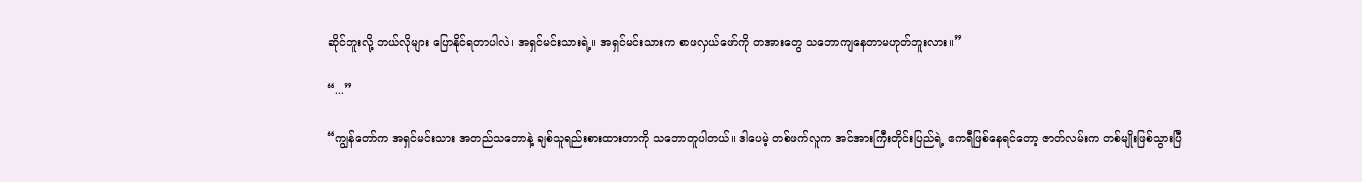ဆိုင်ဘူးလို့ ဘယ်လိုများ ပြောနိုင်ရတာပါလဲ၊ အရှင်မင်းသားရဲ့။ အရှင်မင်းသားက စာဖလှယ်ဖော်ကို တအားတွေ သဘောကျနေတာမဟုတ်ဘူးလား။”

“...”

“ကျွန်တော်က အရှင်မင်းသား အတည်သဘောနဲ့ ချစ်သူရည်းစားထားတာကို သဘောတူပါတယ်။ ဒါပေမဲ့ တစ်ဖက်လူက အင်အားကြီးတိုင်းပြည်ရဲ့ ဧကရီဖြစ်နေရင်တော့ ဇာတ်လမ်းက တစ်မျိုးဖြစ်သွားပြီ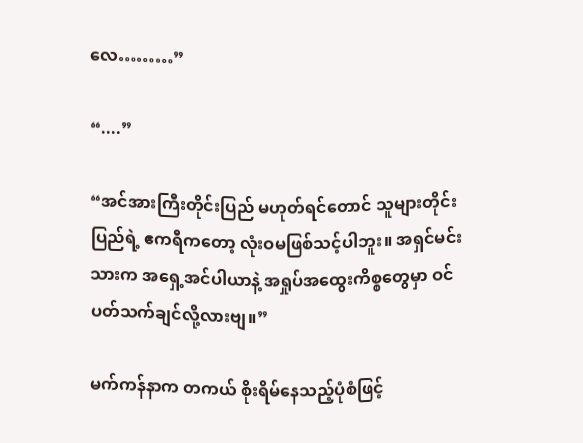လေ………”

“....”

“အင်အားကြီးတိုင်းပြည် မဟုတ်ရင်တောင် သူများတိုင်းပြည်ရဲ့ ဧကရီကတော့ လုံးဝမဖြစ်သင့်ပါဘူး။ အရှင်မင်းသားက အရှေ့အင်ပါယာနဲ့ အရှုပ်အထွေးကိစ္စတွေမှာ ဝင်ပတ်သက်ချင်လို့လားဗျ။”

မက်ကန်နာက တကယ် စိုးရိမ်နေသည့်ပုံစံဖြင့်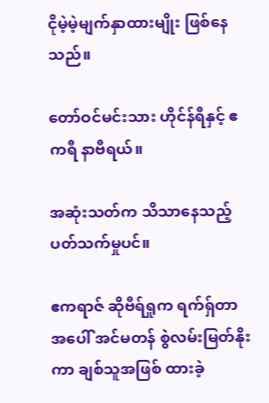ငိုမဲ့မဲ့မျက်နှာထားမျိုး ဖြစ်နေသည်။

တော်ဝင်မင်းသား ဟိုင်န်ရီနှင့် ဧကရီ နာဗီရယ်။

အဆုံးသတ်က သိသာနေသည့် ပတ်သက်မှုပင်။

ဧကရာဇ် ဆိုဗီရ်ရှုက ရက်ရှ်တာအပေါ် အင်မတန် စွဲလမ်းမြတ်နိုးကာ ချစ်သူအဖြစ် ထားခဲ့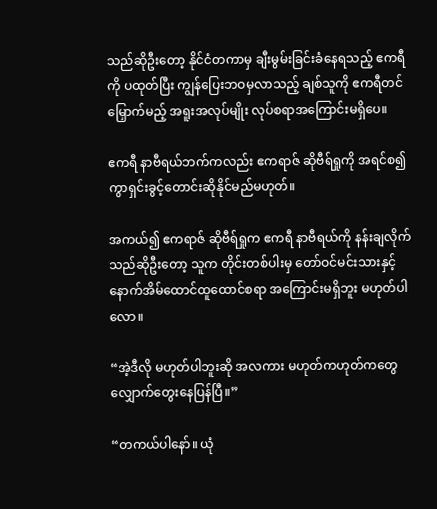သည်ဆိုဦးတော့ နိုင်ငံတကာမှ ချီးမွမ်းခြင်းခံနေရသည့် ဧကရီကို ပထုတ်ပြီး ကျွန်ပြေးဘဝမှလာသည့် ချစ်သူကို ဧကရီတင်မြှောက်မည့် အရူးအလုပ်မျိုး လုပ်စရာအကြောင်းမရှိပေ။

ဧကရီ နာဗီရယ်ဘက်ကလည်း ဧကရာဇ် ဆိုဗီရ်ရှုကို အရင်စ၍ ကွာရှင်းခွင့်တောင်းဆိုနိုင်မည်မဟုတ်။

အကယ်၍ ဧကရာဇ် ဆိုဗီရ်ရှုက ဧကရီ နာဗီရယ်ကို နန်းချလိုက်သည်ဆိုဦးတော့ သူက တိုင်းတစ်ပါးမှ တော်ဝင်မင်းသားနှင့် နောက်အိမ်ထောင်ထူထောင်စရာ အကြောင်းမရှိဘူး မဟုတ်ပါလော။

“အဲ့ဒီလို မဟုတ်ပါဘူးဆို အလကား မဟုတ်ကဟုတ်ကတွေ လျှောက်တွေးနေပြန်ပြီ။”

“တကယ်ပါနော်။ ယုံ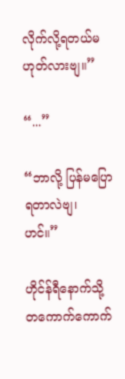လိုက်လို့ရတယ်မဟုတ်လားဗျ။”

“...”

“ဘာလို့ ပြန်မပြောရတာလဲဗျ၊ ဟင်။”

ဟိုင်န်ရီနောက်သို့ တကောက်ကောက်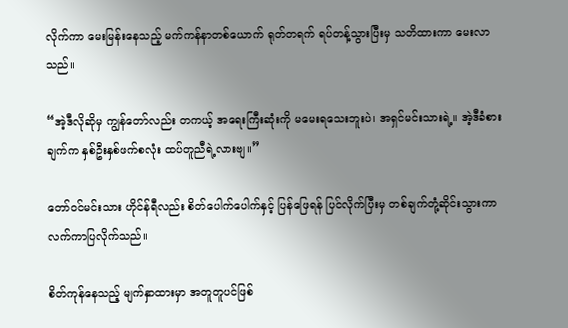လိုက်ကာ မေးမြန်းနေသည့် မက်ကန်နာတစ်ယောက် ရုတ်တရက် ရပ်တန့်သွားပြီးမှ သတိထားကာ မေးလာသည်။

“အဲ့ဒီလိုဆိုမှ ကျွန်တော်လည်း တကယ့် အရေးကြီးဆုံးကို မမေးရသေးဘူးပဲ၊ အရှင်မင်းသားရဲ့။ အဲ့ဒီခံစားချက်က နှစ်ဦးနှစ်ဖက်စလုံး ထပ်တူညီရဲ့လားဗျ။”

တော်ဝင်မင်းသား ဟိုင်န်ရီလည်း စိတ်ပေါက်ပေါက်နှင့် ပြန်ဖြေရန် ပြင်လိုက်ပြီးမှ တစ်ချက်တုံ့ဆိုင်းသွားကာ လက်ကာပြလိုက်သည်။

စိတ်ကုန်နေသည့် မျက်နှာထားမှာ အတူတူပင်ဖြစ်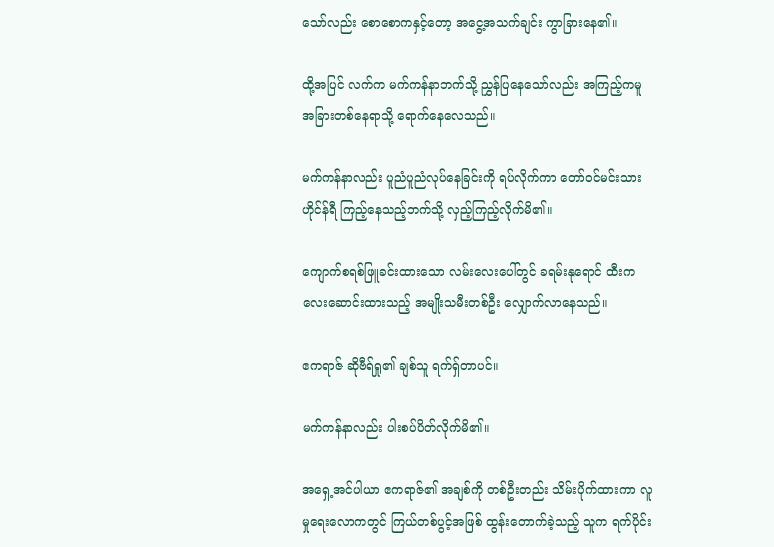သော်လည်း စောစောကနှင့်တော့ အငွေ့အသက်ချင်း ကွာခြားနေ၏။

ထို့အပြင် လက်က မက်ကန်နာဘက်သို့ ညွှန်ပြနေသော်လည်း အကြည့်ကမူ အခြားတစ်နေရာသို့ ရောက်နေလေသည်။

မက်ကန်နာလည်း ပူညံပူညံလုပ်နေခြင်းကို ရပ်လိုက်ကာ တော်ဝင်မင်းသား ဟိုင်န်ရီ ကြည့်နေသည့်ဘက်သို့ လှည့်ကြည့်လိုက်မိ၏။

ကျောက်စရစ်ဖြူခင်းထားသော လမ်းလေးပေါ်တွင် ခရမ်းနုရောင် ထီးကလေးဆောင်းထားသည့် အမျိုးသမီးတစ်ဦး လျှောက်လာနေသည်။

ဧကရာဇ် ဆိုဗီရ်ရှု၏ ချစ်သူ ရက်ရှ်တာပင်။

မက်ကန်နာလည်း ပါးစပ်ပိတ်လိုက်မိ၏။

အရှေ့အင်ပါယာ ဧကရာဇ်၏ အချစ်ကို တစ်ဦးတည်း သိမ်းပိုက်ထားကာ လူမှုရေးလောကတွင် ကြယ်တစ်ပွင့်အဖြစ် ထွန်းတောက်ခဲ့သည့် သူက ရက်ပိုင်း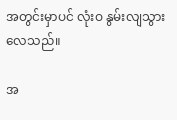အတွင်းမှာပင် လုံးဝ နွမ်းလျသွားလေသည်။

အ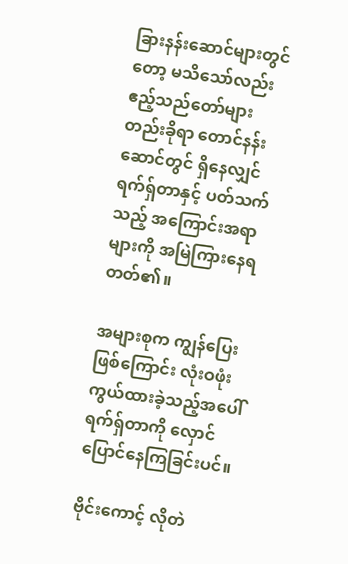ခြားနန်းဆောင်များတွင်တော့ မသိသော်လည်း ဧည့်သည်တော်များ တည်းခိုရာ တောင်နန်းဆောင်တွင် ရှိနေလျှင် ရက်ရှ်တာနှင့် ပတ်သက်သည့် အကြောင်းအရာများကို အမြဲကြားနေရတတ်၏။

အများစုက ကျွန်ပြေးဖြစ်ကြောင်း လုံးဝဖုံးကွယ်ထားခဲ့သည့်အပေါ် ရက်ရှ်တာကို လှောင်ပြောင်နေကြခြင်းပင်။

ဗိုင်းကောင့် လိုတဲ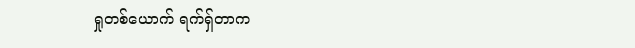ရှုတစ်ယောက် ရက်ရှ်တာက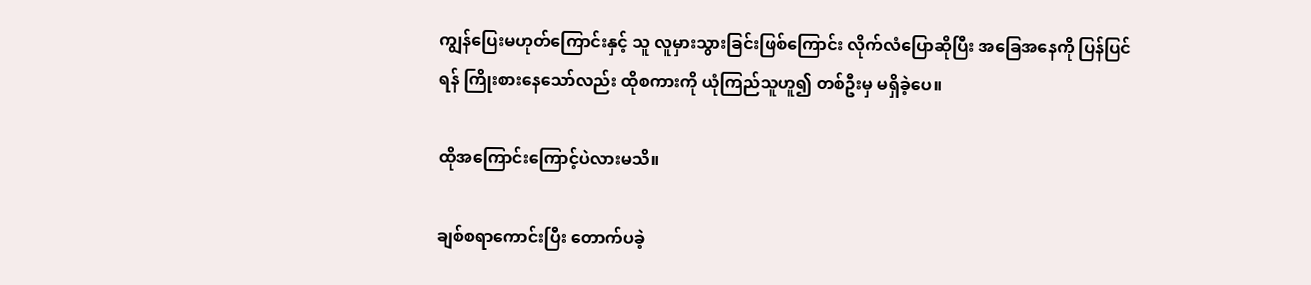ကျွန်ပြေးမဟုတ်ကြောင်းနှင့် သူ လူမှားသွားခြင်းဖြစ်ကြောင်း လိုက်လံပြောဆိုပြီး အခြေအနေကို ပြန်ပြင်ရန် ကြိုးစားနေသော်လည်း ထိုစကားကို ယုံကြည်သူဟူ၍ တစ်ဦးမှ မရှိခဲ့ပေ။

ထိုအကြောင်းကြောင့်ပဲလားမသိ။

ချစ်စရာကောင်းပြီး တောက်ပခဲ့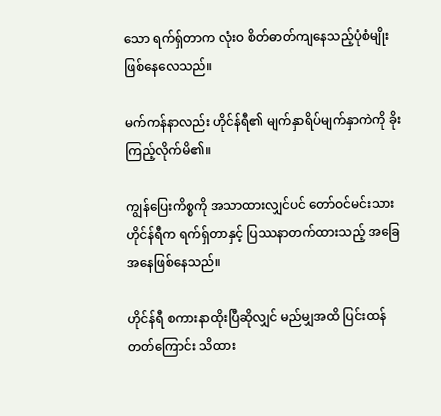သော ရက်ရှ်တာက လုံးဝ စိတ်ဓာတ်ကျနေသည့်ပုံစံမျိုး ဖြစ်နေလေသည်။

မက်ကန်နာလည်း ဟိုင်န်ရီ၏ မျက်နှာရိပ်မျက်နှာကဲကို ခိုးကြည့်လိုက်မိ၏။

ကျွန်ပြေးကိစ္စကို အသာထားလျှင်ပင် တော်ဝင်မင်းသား ဟိုင်န်ရီက ရက်ရှ်တာနှင့် ပြဿနာတက်ထားသည့် အခြေအနေဖြစ်နေသည်။

ဟိုင်န်ရီ စကားနာထိုးပြီဆိုလျှင် မည်မျှအထိ ပြင်းထန်တတ်ကြောင်း သိထား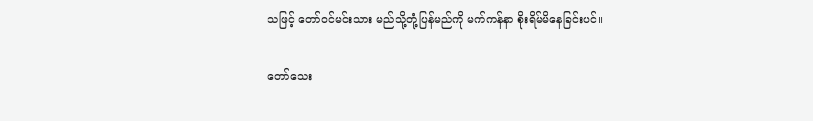သဖြင့် တော်ဝင်မင်းသား မည်သို့တုံ့ပြန်မည်ကို မက်ကန်နာ စိုးရိမ်မိနေခြင်းပင်။

တော်သေး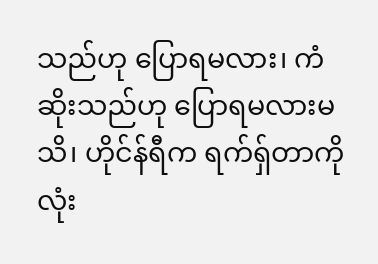သည်ဟု ပြောရမလား၊ ကံဆိုးသည်ဟု ပြောရမလားမသိ၊ ဟိုင်န်ရီက ရက်ရှ်တာကို လုံး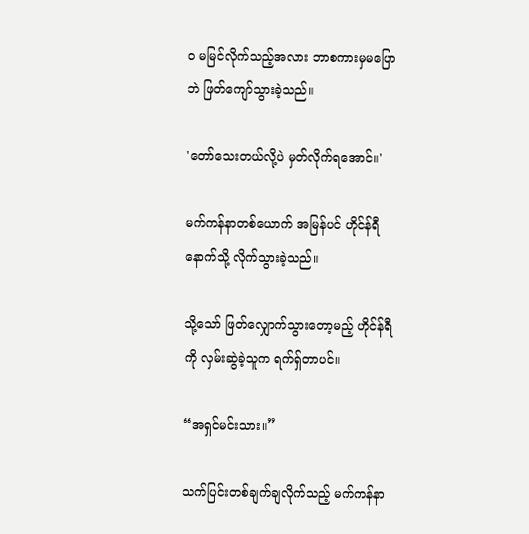ဝ မမြင်လိုက်သည့်အလား ဘာစကားမှမပြောဘဲ ဖြတ်ကျော်သွားခဲ့သည်။

'တော်သေးတယ်လို့ပဲ မှတ်လိုက်ရအောင်။'

မက်ကန်နာတစ်ယောက် အမြန်ပင် ဟိုင်န်ရီနောက်သို့ လိုက်သွားခဲ့သည်။

သို့သော် ဖြတ်လျှောက်သွားတော့မည့် ဟိုင်န်ရီကို လှမ်းဆွဲခဲ့သူက ရက်ရှ်တာပင်။

“အရှင်မင်းသား။”

သက်ပြင်းတစ်ချက်ချလိုက်သည့် မက်ကန်နာ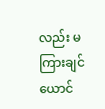လည်း မကြားချင်ယောင်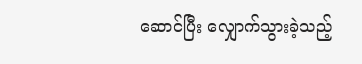ဆောင်ပြီး လျှောက်သွားခဲ့သည့်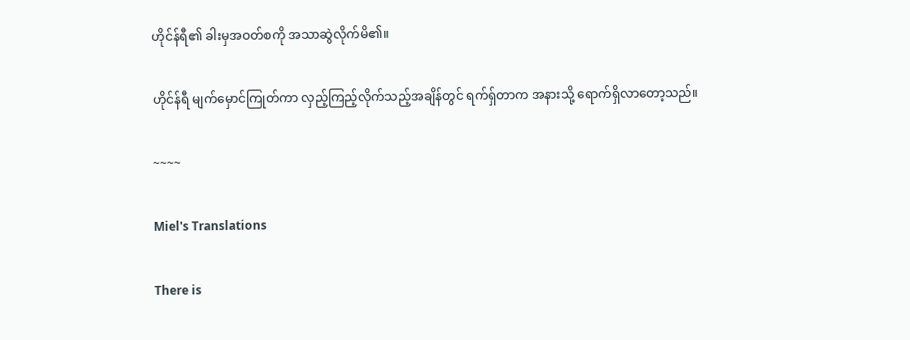ဟိုင်န်ရီ၏ ခါးမှအဝတ်စကို အသာဆွဲလိုက်မိ၏။

ဟိုင်န်ရီ မျက်မှောင်ကြုတ်ကာ လှည့်ကြည့်လိုက်သည့်အချိန်တွင် ရက်ရှ်တာက အနားသို့ ရောက်ရှိလာတော့သည်။

~~~~

Miel's Translations

There is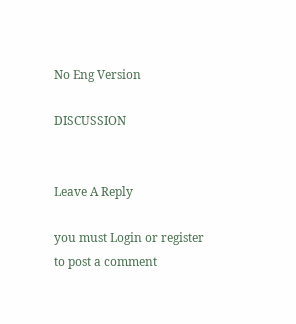No Eng Version

DISCUSSION


Leave A Reply

you must Login or register to post a comment